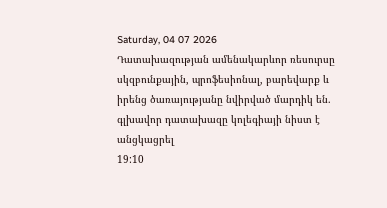Saturday, 04 07 2026
Դատախազության ամենակարևոր ռեսուրսը սկզբունքային, պրոֆեսիոնալ, բարեվարք և իրենց ծառայությանը նվիրված մարդիկ են. գլխավոր դատախազը կոլեգիայի նիստ է անցկացրել
19:10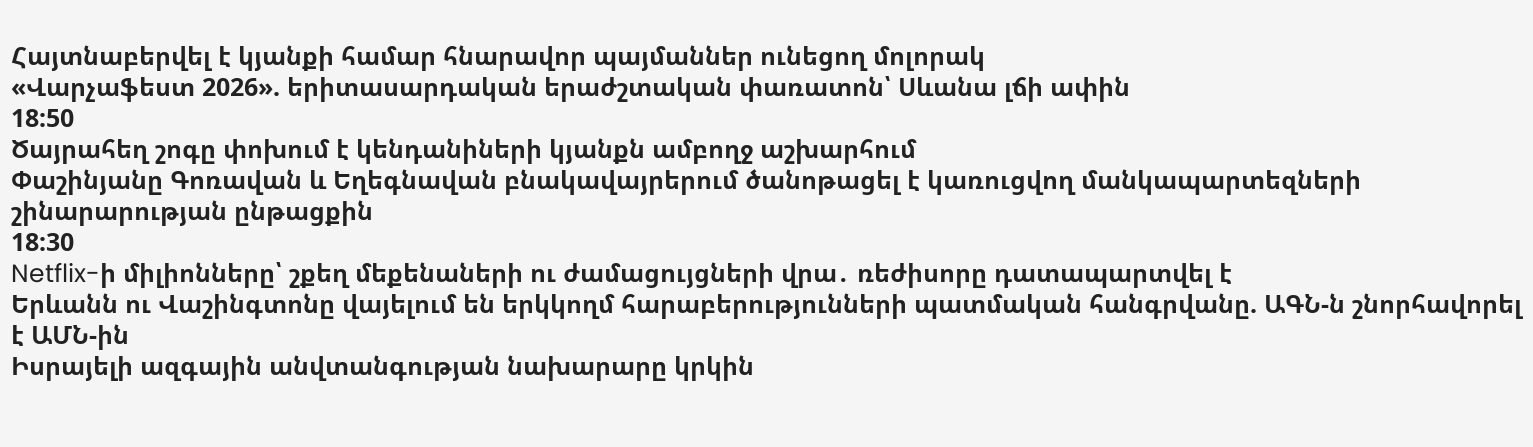Հայտնաբերվել է կյանքի համար հնարավոր պայմաններ ունեցող մոլորակ
«Վարչաֆեստ 2026». երիտասարդական երաժշտական փառատոն՝ Սևանա լճի ափին
18:50
Ծայրահեղ շոգը փոխում է կենդանիների կյանքն ամբողջ աշխարհում
Փաշինյանը Գոռավան և Եղեգնավան բնակավայրերում ծանոթացել է կառուցվող մանկապարտեզների շինարարության ընթացքին
18:30
Netflix-ի միլիոնները՝ շքեղ մեքենաների ու ժամացույցների վրա․ ռեժիսորը դատապարտվել է
Երևանն ու Վաշինգտոնը վայելում են երկկողմ հարաբերությունների պատմական հանգրվանը. ԱԳՆ-ն շնորհավորել է ԱՄՆ-ին
Իսրայելի ազգային անվտանգության նախարարը կրկին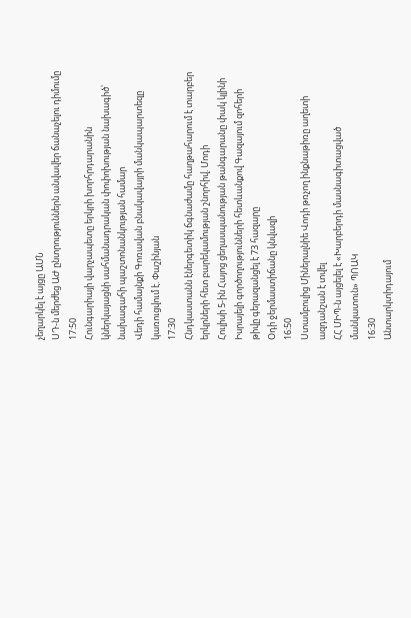չեղարկել է այցը ԱՄՆ
ՍԴ-ն մերժեց ԱԺ ընտրություններն անվավեր ճանաչելու դիմումը
17:50
Հունգարիայի վարչապետը երկրի խորհրդարանին կներկայացնի սահմանադրական փոփոխության նախագիծ՝ նախագահի պաշտոնանկության համար
Վեդի համայնքի Գոռավան բնակավայրի մանկապարտեզը կառուցվում է. Փաշինյան
17:30
Հնդկաստանն էներգետիկ ճգնաժամը հաղթահարում է տարբեր երկրների հետ բարեկամության շնորհիվ. Մոդի
Հուլիսի 5-ին Հայոց ցեղասպանության թանգարանը փակ կլինի
Իսրայելի գործողությունների հետևանքով Գազայում զոհերի թիվը գերազանցել է 73 հազարը
Օդի ջերմաստիճանը կնվազի
16:50
Ստամբուլից Միներալնիե Վոդի թռչող ինքնաթիռը աղետի ազդանշան է տվել
ՀՀ ՄԻՊ-ն այցելել է «Խարբերդի մասնագիտացված մանկատուն» ՊՈԱԿ
16:30
Անտարկտիդայում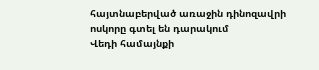հայտնաբերված առաջին դինոզավրի ոսկորը գտել են դարակում
Վեդի համայնքի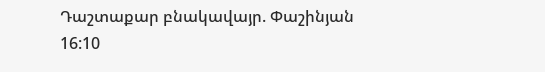Դաշտաքար բնակավայր. Փաշինյան
16:10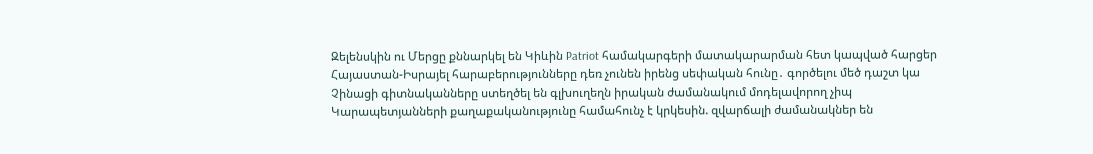Զելենսկին ու Մերցը քննարկել են Կիևին Patriot համակարգերի մատակարարման հետ կապված հարցեր
Հայաստան-Իսրայել հարաբերությունները դեռ չունեն իրենց սեփական հունը․ գործելու մեծ դաշտ կա
Չինացի գիտնականները ստեղծել են գլխուղեղն իրական ժամանակում մոդելավորող չիպ
Կարապետյանների քաղաքականությունը համահունչ է կրկեսին. զվարճալի ժամանակներ են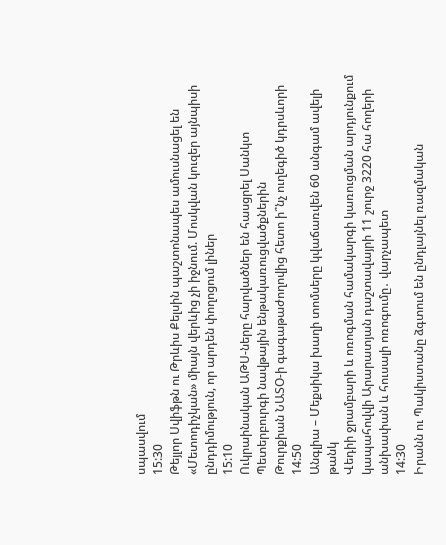սպասվում
15:30
Թեյլոր Սվիֆթն ու Թրևիս Քելսին պաշտոնապես ամուսնացել են
«Մետոդիչկան» միայն վերևից չի իջնում. Մոսկվան կուզեր այնպիսի ընդդիմություն, որ արդեն փողոցում լիներ
15:10
Ուկրաինական ԱԹՍ-ները հարվածներ են հասցրել Սանկտ Պետերբուրգի նավթային ենթակառուցվածքներին
Թուրքիան ՆԱՏՕ-ի գագաթաժողովից հետո ի՞նչ ուղեգիծ կդրսևորի
14:50
Անգլիա – Մեքսիկա խաղի տոմսերը կվաճառվեն 60 անգամ ավելի թանկ
Վեդիի ջրամբարի և ոռոգման համակարգի կառուցման արդյունքում կապահովվի Արարատյան դաշտավայրի 11 շուրջ 3220 հա հողերի անխափան և հուսալի ոռոգումը․ վարչապետ
14:30
Իրանն ու Պակիստանը ձգտում են ընդլայնել ռազմական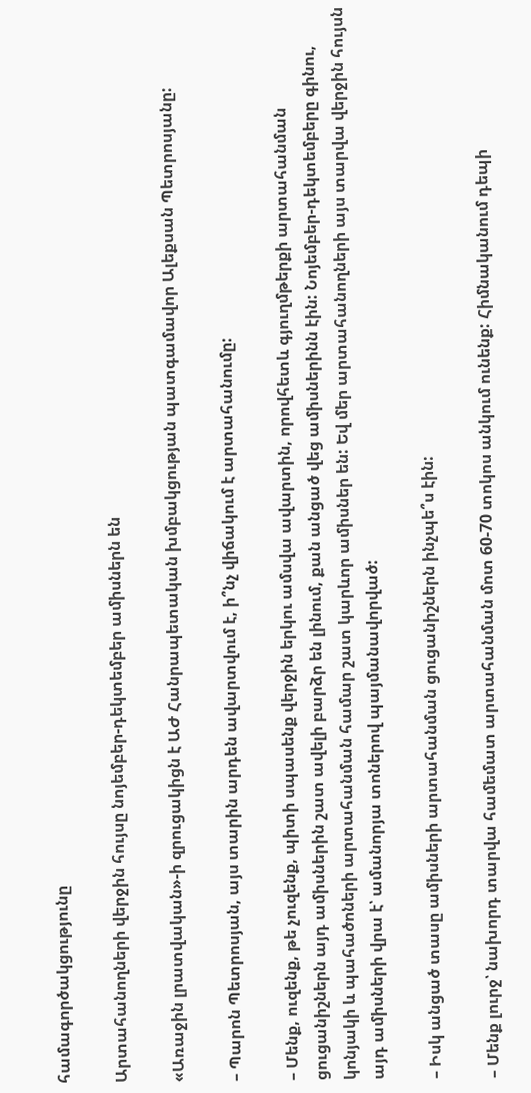համագործակցությունը

Արտահանողների վերջին հույսը նոյեմբեր-դեկտեմբեր ամիսներն են

«Առաջին լրատվական»-ի զրուցակիցն է ԱԺ Հանրապետական խմբակցության պատգամավոր Ալեքսան Պետրոսյանը:

– Պարոն Պետրոսյան, այս տարին արդեն ավարտվում է, ի՞նչ վիճակում է արտահանումը:

– Մենք, ուզենք, թե չուզենք, պիտի սպասենք վերջին երկու ամսվա ավարտին, որովհետև գյուղմթերքի արտահանման ցուցանիշներն այդ ամիսներին շատ ավելի բարձր են լինում, քան անցած վեց ամիսներինն էին: Նոյեմբեր-դեկտեմբերը գինու, կոնյակի և պահածոների արտահանման համար շատ կարևոր ամիսներ են: Եվ մեր արտահանողների այս տարվա վերջին հույսն այդ ամիսների վրա է՝ ամանորյա տոներով պայմանավորված:

– Իսկ անցած տասը ամիսների արտահանման ցուցանիշներն ինչպե՞ս էին:

– Մենք լուրջ՝ նախորդ տարվա համեմատ արտահանման մոտ 60-70 տոկոս անկում ունենք: Հիմնականում դեպի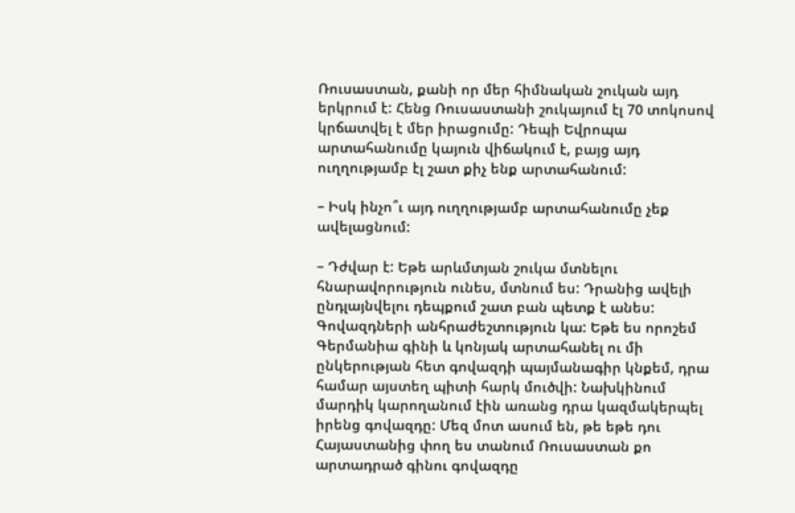Ռուսաստան, քանի որ մեր հիմնական շուկան այդ երկրում է: Հենց Ռուսաստանի շուկայում էլ 70 տոկոսով կրճատվել է մեր իրացումը: Դեպի Եվրոպա արտահանումը կայուն վիճակում է, բայց այդ ուղղությամբ էլ շատ քիչ ենք արտահանում:

– Իսկ ինչո՞ւ այդ ուղղությամբ արտահանումը չեք ավելացնում:

– Դժվար է: Եթե արևմտյան շուկա մտնելու հնարավորություն ունես, մտնում ես: Դրանից ավելի ընդլայնվելու դեպքում շատ բան պետք է անես: Գովազդների անհրաժեշտություն կա: Եթե ես որոշեմ Գերմանիա գինի և կոնյակ արտահանել ու մի ընկերության հետ գովազդի պայմանագիր կնքեմ, դրա համար այստեղ պիտի հարկ մուծվի: Նախկինում մարդիկ կարողանում էին առանց դրա կազմակերպել իրենց գովազդը: Մեզ մոտ ասում են, թե եթե դու Հայաստանից փող ես տանում Ռուսաստան քո արտադրած գինու գովազդը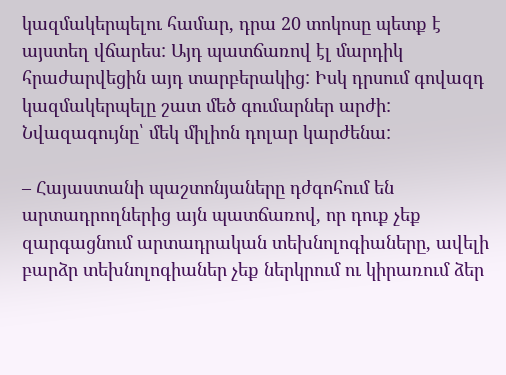կազմակերպելու համար, դրա 20 տոկոսը պետք է այստեղ վճարես: Այդ պատճառով էլ մարդիկ հրաժարվեցին այդ տարբերակից: Իսկ դրսում գովազդ կազմակերպելը շատ մեծ գումարներ արժի: Նվազագույնը՝ մեկ միլիոն դոլար կարժենա:

– Հայաստանի պաշտոնյաները դժգոհում են արտադրողներից այն պատճառով, որ դուք չեք զարգացնում արտադրական տեխնոլոգիաները, ավելի բարձր տեխնոլոգիաներ չեք ներկրում ու կիրառում ձեր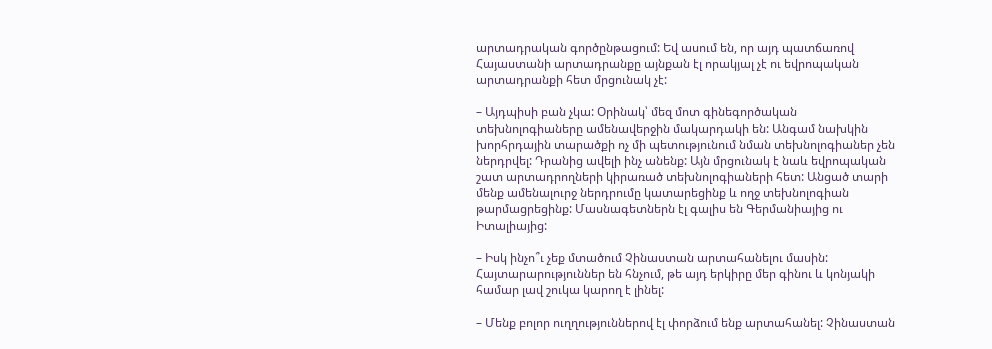արտադրական գործընթացում: Եվ ասում են, որ այդ պատճառով Հայաստանի արտադրանքը այնքան էլ որակյալ չէ ու եվրոպական արտադրանքի հետ մրցունակ չէ:

– Այդպիսի բան չկա: Օրինակ՝ մեզ մոտ գինեգործական տեխնոլոգիաները ամենավերջին մակարդակի են: Անգամ նախկին խորհրդային տարածքի ոչ մի պետությունում նման տեխնոլոգիաներ չեն ներդրվել: Դրանից ավելի ինչ անենք: Այն մրցունակ է նաև եվրոպական շատ արտադրողների կիրառած տեխնոլոգիաների հետ: Անցած տարի մենք ամենալուրջ ներդրումը կատարեցինք և ողջ տեխնոլոգիան թարմացրեցինք: Մասնագետներն էլ գալիս են Գերմանիայից ու Իտալիայից:

– Իսկ ինչո՞ւ չեք մտածում Չինաստան արտահանելու մասին: Հայտարարություններ են հնչում, թե այդ երկիրը մեր գինու և կոնյակի համար լավ շուկա կարող է լինել:

– Մենք բոլոր ուղղություններով էլ փորձում ենք արտահանել: Չինաստան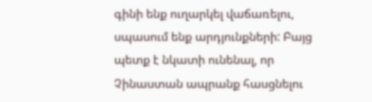գինի ենք ուղարկել վաճառելու, սպասում ենք արդյունքների: Բայց պետք է նկատի ունենալ, որ Չինաստան ապրանք հասցնելու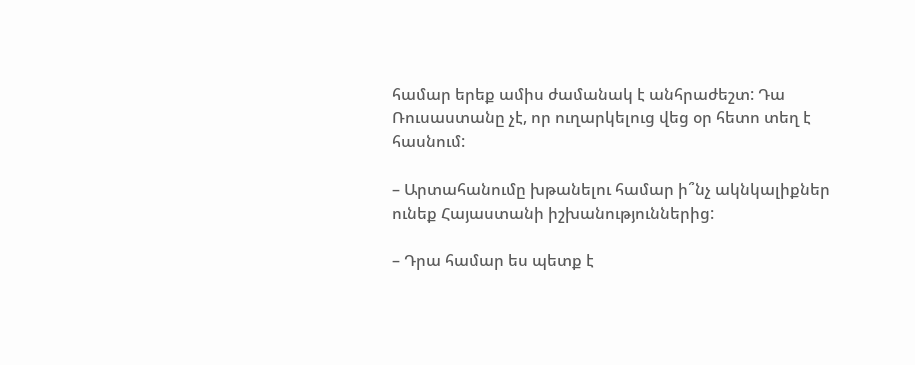համար երեք ամիս ժամանակ է անհրաժեշտ: Դա Ռուսաստանը չէ, որ ուղարկելուց վեց օր հետո տեղ է հասնում:

– Արտահանումը խթանելու համար ի՞նչ ակնկալիքներ ունեք Հայաստանի իշխանություններից:

– Դրա համար ես պետք է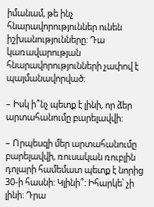իմանամ, թե ինչ հնարավորություններ ունեն իշխանությունները: Դա կառավարության հնարավորությունների չափով է պայմանավորված:

– Իսկ ի՞նչ պետք է լինի, որ ձեր արտահանումը բարելավվի:

– Որպեսզի մեր արտահանումը բարելավվի, ռուսական ռուբլին դոլարի համեմատ պետք է նորից 30-ի հասնի: Կլինի՞: Իհարկե՝ չի լինի: Դրա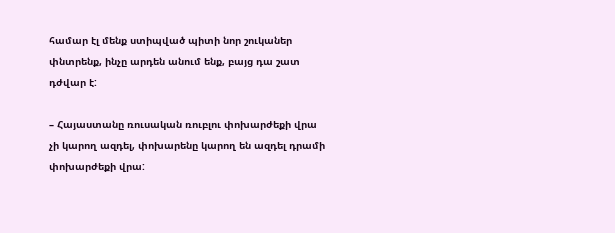համար էլ մենք ստիպված պիտի նոր շուկաներ փնտրենք, ինչը արդեն անում ենք, բայց դա շատ դժվար է:

– Հայաստանը ռուսական ռուբլու փոխարժեքի վրա չի կարող ազդել, փոխարենը կարող են ազդել դրամի փոխարժեքի վրա: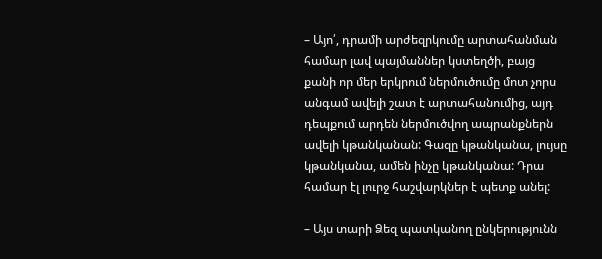– Այո՛, դրամի արժեզրկումը արտահանման համար լավ պայմաններ կստեղծի, բայց քանի որ մեր երկրում ներմուծումը մոտ չորս անգամ ավելի շատ է արտահանումից, այդ դեպքում արդեն ներմուծվող ապրանքներն ավելի կթանկանան: Գազը կթանկանա, լույսը կթանկանա, ամեն ինչը կթանկանա: Դրա համար էլ լուրջ հաշվարկներ է պետք անել:

– Այս տարի Ձեզ պատկանող ընկերությունն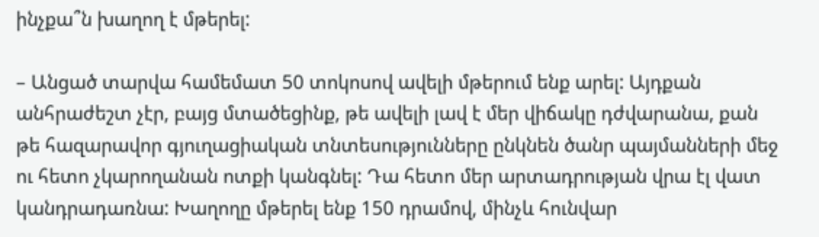ինչքա՞ն խաղող է մթերել:

– Անցած տարվա համեմատ 50 տոկոսով ավելի մթերում ենք արել: Այդքան անհրաժեշտ չէր, բայց մտածեցինք, թե ավելի լավ է մեր վիճակը դժվարանա, քան թե հազարավոր գյուղացիական տնտեսությունները ընկնեն ծանր պայմանների մեջ ու հետո չկարողանան ոտքի կանգնել: Դա հետո մեր արտադրության վրա էլ վատ կանդրադառնա: Խաղողը մթերել ենք 150 դրամով, մինչև հունվար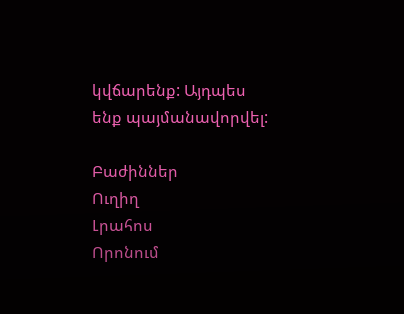կվճարենք: Այդպես ենք պայմանավորվել:

Բաժիններ
Ուղիղ
Լրահոս
Որոնում